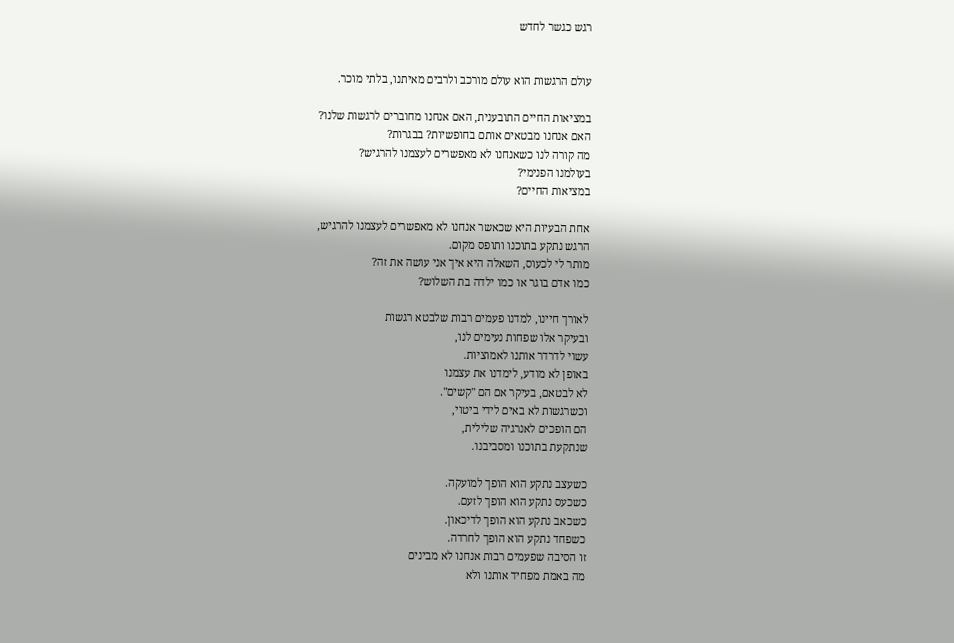רגש כגשר לחדש


עולם הרגשות הוא עולם מורכב ולרבים מאיתנו, בלתי מוכר.

במציאות החיים התובענית, האם אנחנו מחוברים לרגשות שלנו?
האם אנחנו מבטאים אותם בחופשיות? בבגרות?
מה קורה לנו כשאנחנו לא מאפשרים לעצמנו להרגיש?
בעולמנו הפנימי?
במציאות החיים?

אחת הבעיות היא שכאשר אנחנו לא מאפשרים לעצמנו להרגיש,
הרגש נתקע בתוכנו ותופס מקום.
מותר לי לכעוס, השאלה היא איך אני עושה את זה?
כמו אדם בוגר או כמו ילדה בת השלוש?

לאורך חיינו, למדנו פעמים רבות שלבטא רגשות
ובעיקר אלו שפחות נעימים לנו,
עשוי לדרדר אותנו לאמוציות.
באופן לא מודע, לימדנו את עצמנו
לא לבטאם, בעיקר אם הם "קשים".
וכשרגשות לא באים לידי ביטוי,
הם הופכים לאנרגיה שלילית,
שנתקעת בתוכנו ומסביבנו.

כשעצב נתקע הוא הופך למועקה.
כשכעס נתקע הוא הופך לזעם.
כשכאב נתקע הוא הופך לדיכאון.
כשפחד נתקע הוא הופך לחרדה.
זו הסיבה שפעמים רבות אנחנו לא מבינים
מה באמת מפחיד אותנו ולא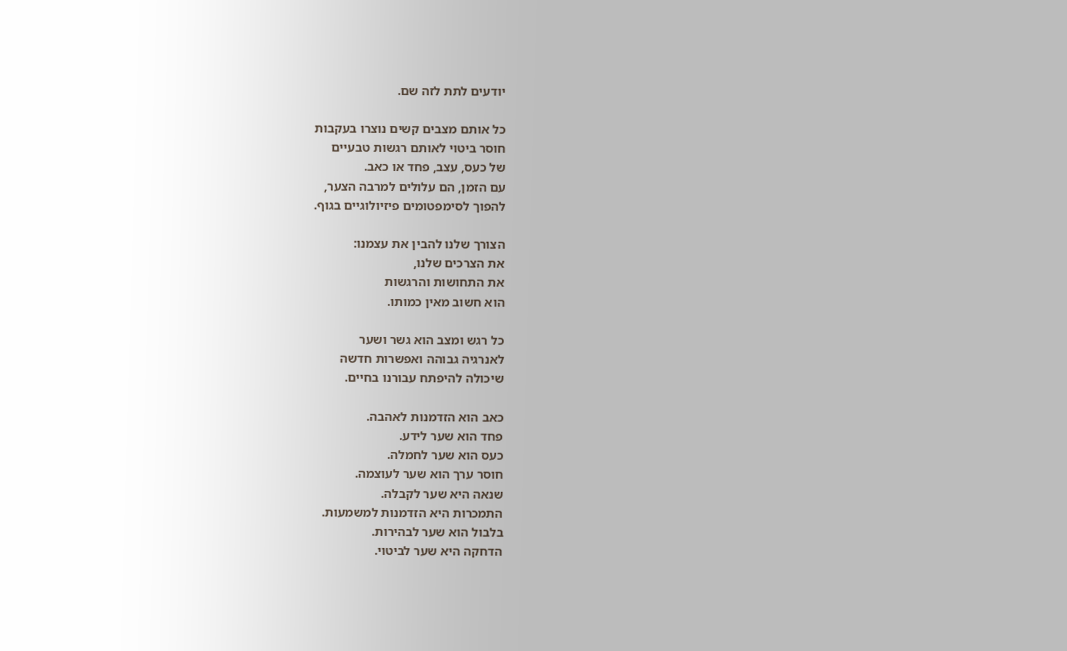יודעים לתת לזה שם.

כל אותם מצבים קשים נוצרו בעקבות
חוסר ביטוי לאותם רגשות טבעיים
של כעס, עצב, פחד או כאב.
עם הזמן, הם עלולים למרבה הצער,
להפוך לסימפטומים פיזיולוגיים בגוף.

הצורך שלנו להבין את עצמנו:
את הצרכים שלנו,
את התחושות והרגשות
הוא חשוב מאין כמותו.

כל רגש ומצב הוא גשר ושער
לאנרגיה גבוהה ואפשרות חדשה
שיכולה להיפתח עבורנו בחיים.

כאב הוא הזדמנות לאהבה.
פחד הוא שער לידע.
כעס הוא שער לחמלה.
חוסר ערך הוא שער לעוצמה.
שנאה היא שער לקבלה.
התמכרות היא הזדמנות למשמעות.
בלבול הוא שער לבהירות.
הדחקה היא שער לביטוי.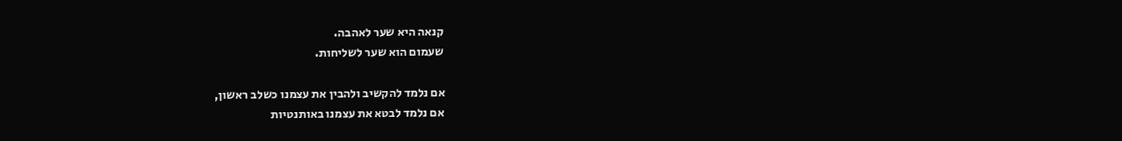קנאה היא שער לאהבה.
שעמום הוא שער לשליחות.

אם נלמד להקשיב ולהבין את עצמנו כשלב ראשון,
אם נלמד לבטא את עצמנו באותנטיות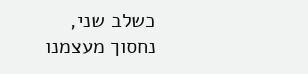כשלב שני,
נחסוך מעצמנו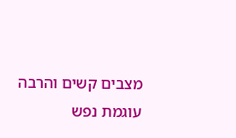מצבים קשים והרבה עוגמת נפש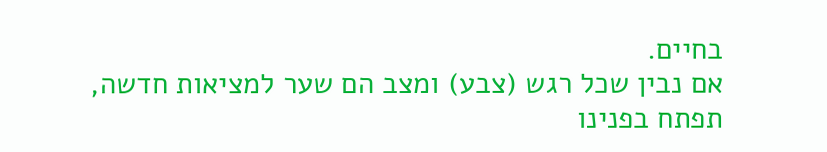בחיים.
אם נבין שכל רגש (צבע) ומצב הם שער למציאות חדשה,
תפתח בפנינו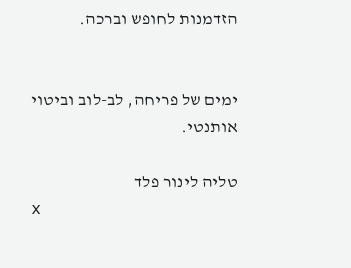הזדמנות לחופש וברכה.


ימים של פריחה, לב-לוב וביטוי אותנטי.

טליה לינור פלד
x